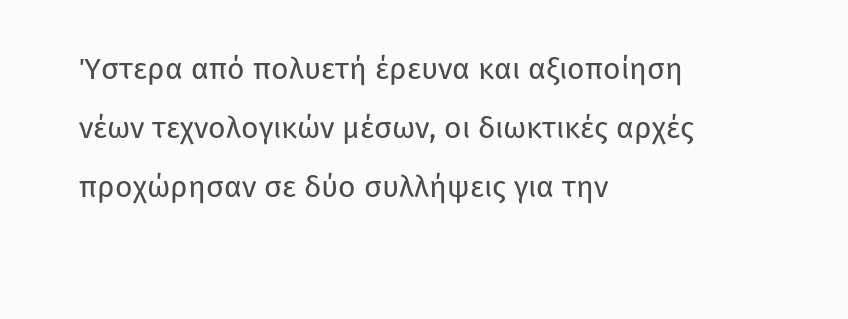Ύστερα από πολυετή έρευνα και αξιοποίηση νέων τεχνολογικών μέσων, οι διωκτικές αρχές προχώρησαν σε δύο συλλήψεις για την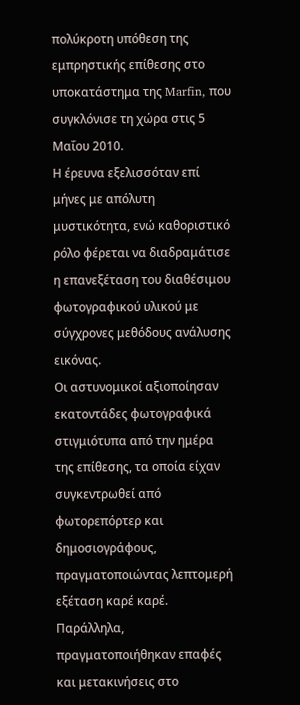πολύκροτη υπόθεση της εμπρηστικής επίθεσης στο υποκατάστημα της Marfin, που συγκλόνισε τη χώρα στις 5 Μαΐου 2010.
Η έρευνα εξελισσόταν επί μήνες με απόλυτη μυστικότητα, ενώ καθοριστικό ρόλο φέρεται να διαδραμάτισε η επανεξέταση του διαθέσιμου φωτογραφικού υλικού με σύγχρονες μεθόδους ανάλυσης εικόνας.
Οι αστυνομικοί αξιοποίησαν εκατοντάδες φωτογραφικά στιγμιότυπα από την ημέρα της επίθεσης, τα οποία είχαν συγκεντρωθεί από φωτορεπόρτερ και δημοσιογράφους, πραγματοποιώντας λεπτομερή εξέταση καρέ καρέ. Παράλληλα, πραγματοποιήθηκαν επαφές και μετακινήσεις στο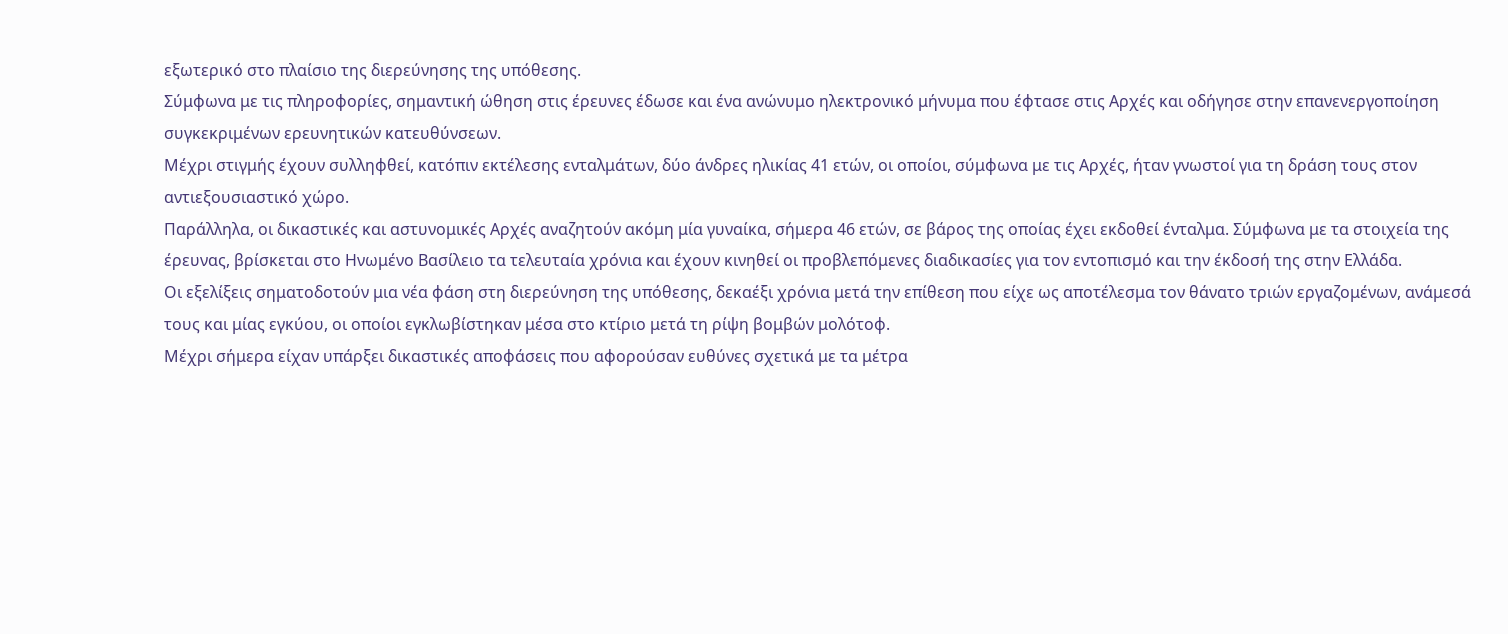εξωτερικό στο πλαίσιο της διερεύνησης της υπόθεσης.
Σύμφωνα με τις πληροφορίες, σημαντική ώθηση στις έρευνες έδωσε και ένα ανώνυμο ηλεκτρονικό μήνυμα που έφτασε στις Αρχές και οδήγησε στην επανενεργοποίηση συγκεκριμένων ερευνητικών κατευθύνσεων.
Μέχρι στιγμής έχουν συλληφθεί, κατόπιν εκτέλεσης ενταλμάτων, δύο άνδρες ηλικίας 41 ετών, οι οποίοι, σύμφωνα με τις Αρχές, ήταν γνωστοί για τη δράση τους στον αντιεξουσιαστικό χώρο.
Παράλληλα, οι δικαστικές και αστυνομικές Αρχές αναζητούν ακόμη μία γυναίκα, σήμερα 46 ετών, σε βάρος της οποίας έχει εκδοθεί ένταλμα. Σύμφωνα με τα στοιχεία της έρευνας, βρίσκεται στο Ηνωμένο Βασίλειο τα τελευταία χρόνια και έχουν κινηθεί οι προβλεπόμενες διαδικασίες για τον εντοπισμό και την έκδοσή της στην Ελλάδα.
Οι εξελίξεις σηματοδοτούν μια νέα φάση στη διερεύνηση της υπόθεσης, δεκαέξι χρόνια μετά την επίθεση που είχε ως αποτέλεσμα τον θάνατο τριών εργαζομένων, ανάμεσά τους και μίας εγκύου, οι οποίοι εγκλωβίστηκαν μέσα στο κτίριο μετά τη ρίψη βομβών μολότοφ.
Μέχρι σήμερα είχαν υπάρξει δικαστικές αποφάσεις που αφορούσαν ευθύνες σχετικά με τα μέτρα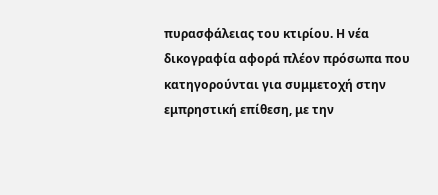πυρασφάλειας του κτιρίου. Η νέα δικογραφία αφορά πλέον πρόσωπα που κατηγορούνται για συμμετοχή στην εμπρηστική επίθεση, με την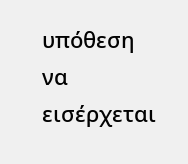υπόθεση να εισέρχεται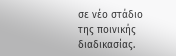σε νέο στάδιο της ποινικής διαδικασίας.